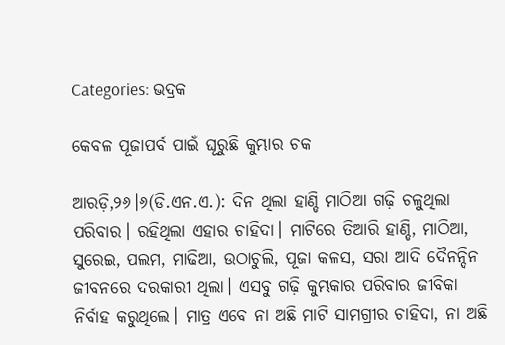Categories: ଭଦ୍ରକ

କେବଳ ପୂଜାପର୍ବ ପାଇଁ ଘୂରୁଛି କୁମ୍ଭାର ଚକ

ଆରଡ଼ି,୨୬।୬(ଡି.ଏନ.ଏ.): ଦିନ ଥିଲା ହାଣ୍ଡି ମାଠିଆ ଗଢ଼ି ଚଳୁଥିଲା ପରିବାର। ରହିଥିଲା ଏହାର ଚାହିଦା। ମାଟିରେ ତିଆରି ହାଣ୍ଡି, ମାଠିଆ, ସୁରେଇ, ପଲମ, ମାଢିଆ, ଉଠାଚୁଲି, ପୂଜା କଳସ, ସରା ଆଦି ଦୈନନ୍ଦିନ ଜୀବନରେ ଦରକାରୀ ଥିଲା। ଏସବୁ ଗଢ଼ି କୁମ୍ଭକାର ପରିବାର ଜୀବିକା ନିର୍ବାହ କରୁଥିଲେ। ମାତ୍ର ଏବେ ନା ଅଛି ମାଟି ସାମଗ୍ରୀର ଚାହିଦା, ନା ଅଛି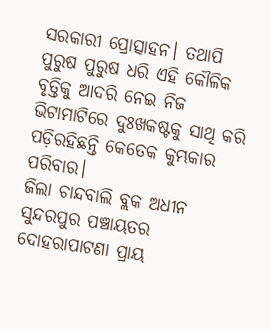ସରକାରୀ ପ୍ରୋତ୍ସାହନ। ତଥାପି ପୁରୁଷ ପୁରୁଷ ଧରି ଏହି କୌଳିକ ବୃତ୍ତିକୁ ଆଦରି ନେଇ ନିଜ ଭିଟାମାଟିରେ ଦୁଃଖକଷ୍ଟକୁ ସାଥି କରି ପଡ଼ିରହିଛନ୍ତି କେତେକ କୁମ୍ଭକାର ପରିବାର।
ଜିଲା ଚାନ୍ଦବାଲି ବ୍ଲକ ଅଧୀନ ସୁନ୍ଦରପୁର ପଞ୍ଚାୟତର ଦୋହରାପାଟଣା ପ୍ରାୟ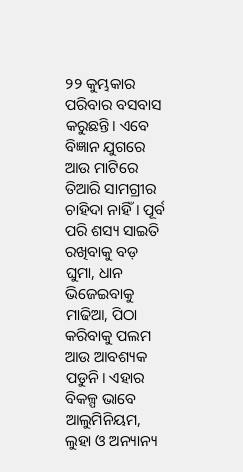୨୨ କୁମ୍ଭକାର ପରିବାର ବସବାସ କରୁଛନ୍ତି। ଏବେ ବିଜ୍ଞାନ ଯୁଗରେ ଆଉ ମାଟିରେ ତିଆରି ସାମଗ୍ରୀର ଚାହିଦା ନାହିଁ। ପୂର୍ବ ପରି ଶସ୍ୟ ସାଇତି ରଖିବାକୁ ବଡ଼ ଘୁମା, ଧାନ ଭିଜେଇବାକୁ ମାଢିଆ, ପିଠା କରିବାକୁ ପଲମ ଆଉ ଆବଶ୍ୟକ ପଡୁନି। ଏହାର ବିକଳ୍ପ ଭାବେ ଆଲୁମିନିୟମ, ଲୁହା ଓ ଅନ୍ୟାନ୍ୟ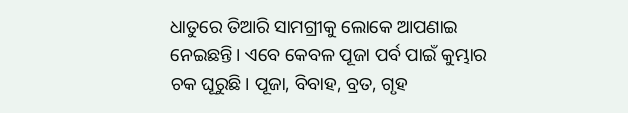ଧାତୁରେ ତିଆରି ସାମଗ୍ରୀକୁ ଲୋକେ ଆପଣାଇ ନେଇଛନ୍ତି। ଏବେ କେବଳ ପୂଜା ପର୍ବ ପାଇଁ କୁମ୍ଭାର ଚକ ଘୂରୁଛି। ପୂଜା, ବିବାହ, ବ୍ରତ, ଗୃହ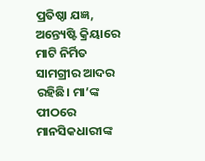ପ୍ରତିଷ୍ଠା ଯଜ୍ଞ, ଅନ୍ତ୍ୟେଷ୍ଟି କ୍ରିୟାରେ ମାଟି ନିର୍ମିତ ସାମଗ୍ରୀର ଆଦର ରହିଛି। ମା’ଙ୍କ ପୀଠରେ ମାନସିକଧାରୀଙ୍କ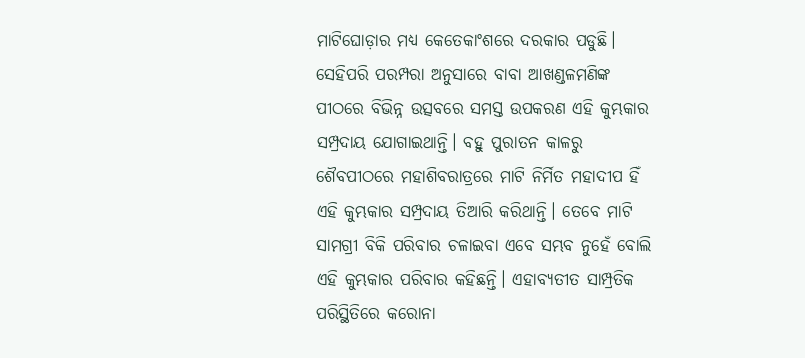ମାଟିଘୋଡ଼ାର ମଧ୍ୟ କେତେକାଂଶରେ ଦରକାର ପଡୁଛି। ସେହିପରି ପରମ୍ପରା ଅନୁସାରେ ବାବା ଆଖଣ୍ଡଳମଣିଙ୍କ ପୀଠରେ ବିଭିନ୍ନ ଉତ୍ସବରେ ସମସ୍ତ ଉପକରଣ ଏହି କୁମ୍ଭକାର ସମ୍ପ୍ରଦାୟ ଯୋଗାଇଥାନ୍ତି। ବହୁ ପୁରାତନ କାଳରୁ ଶୈବପୀଠରେ ମହାଶିବରାତ୍ରରେ ମାଟି ନିର୍ମିତ ମହାଦୀପ ହିଁ ଏହି କୁମ୍ଭକାର ସମ୍ପ୍ରଦାୟ ତିଆରି କରିଥାନ୍ତି। ତେବେ ମାଟି ସାମଗ୍ରୀ ବିକି ପରିବାର ଚଳାଇବା ଏବେ ସମ୍ଭବ ନୁହେଁ ବୋଲି ଏହି କୁମ୍ଭକାର ପରିବାର କହିଛନ୍ତି। ଏହାବ୍ୟତୀତ ସାମ୍ପ୍ରତିକ ପରିସ୍ଥିତିରେ କରୋନା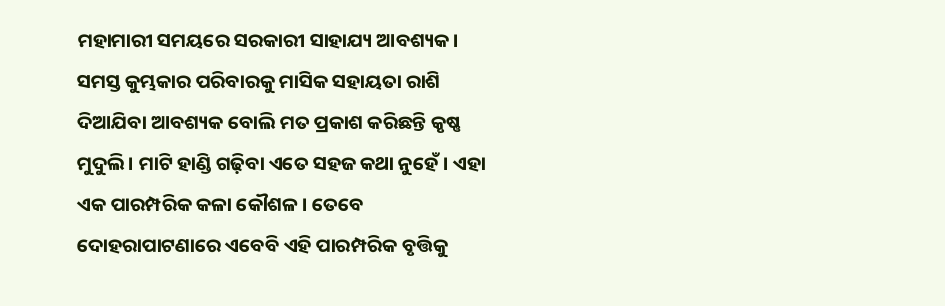ମହାମାରୀ ସମୟରେ ସରକାରୀ ସାହାଯ୍ୟ ଆବଶ୍ୟକ। ସମସ୍ତ କୁମ୍ଭକାର ପରିବାରକୁ ମାସିକ ସହାୟତା ରାଶି ଦିଆଯିବା ଆବଶ୍ୟକ ବୋଲି ମତ ପ୍ରକାଶ କରିଛନ୍ତି କୃଷ୍ଣ ମୁଦୁଲି। ମାଟି ହାଣ୍ଡି ଗଢ଼ିବା ଏତେ ସହଜ କଥା ନୁହେଁ। ଏହା ଏକ ପାରମ୍ପରିକ କଳା କୌଶଳ। ତେବେ ଦୋହରାପାଟଣାରେ ଏବେବି ଏହି ପାରମ୍ପରିକ ବୃତ୍ତିକୁ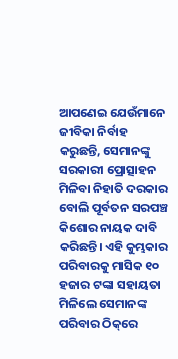ଆପଣେଇ ଯେଉଁମାନେ ଜୀବିକା ନିର୍ବାହ କରୁଛନ୍ତି, ସେମାନଙ୍କୁ ସରକାରୀ ପ୍ରୋତ୍ସାହନ ମିଳିବା ନିହାତି ଦରକାର ବୋଲି ପୂର୍ବତନ ସରପଞ୍ଚ କିଶୋର ନାୟକ ଦାବି କରିଛନ୍ତି। ଏହି କୁମ୍ଭକାର ପରିବାରକୁ ମାସିକ ୧୦ ହଜାର ଟଙ୍କା ସହାୟତା ମିଳିଲେ ସେମାନଙ୍କ ପରିବାର ଠିକ୍‌ରେ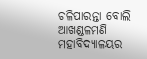ଚଳିପାରନ୍ତା ବୋଲି ଆଖଣ୍ଡଳମଣି ମହାବିଦ୍ୟାଳୟର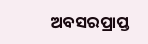ଅବସରପ୍ରାପ୍ତ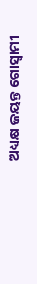ଅଧ୍ୟକ୍ଷ ଜୟନ୍ତ ଗୋସ୍ବାମୀ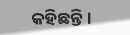କହିଛନ୍ତି।